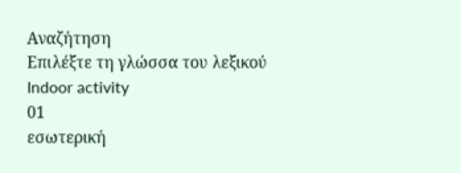Αναζήτηση
Επιλέξτε τη γλώσσα του λεξικού
Indoor activity
01
εσωτερική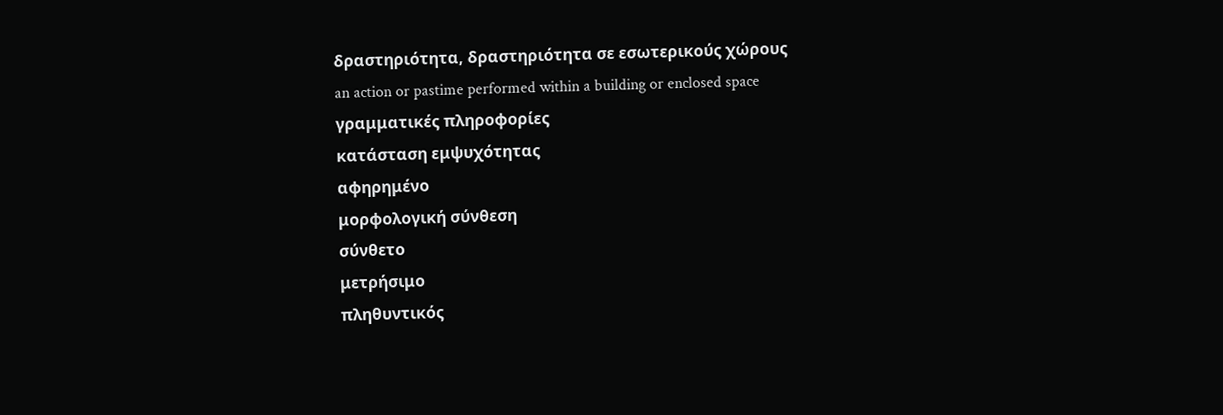δραστηριότητα, δραστηριότητα σε εσωτερικούς χώρους
an action or pastime performed within a building or enclosed space
γραμματικές πληροφορίες
κατάσταση εμψυχότητας
αφηρημένο
μορφολογική σύνθεση
σύνθετο
μετρήσιμο
πληθυντικός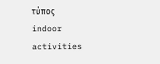τύπος
indoor activities